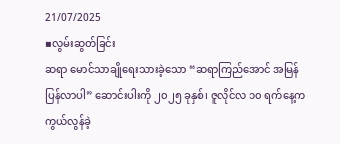21/07/2025
▪လွမ်းဆွတ်ခြင်း
ဆရာ မောင်သာချိုရေးသားခဲ့သော “ဆရာကြည်အောင် အမြန်ပြန်လာပါ” ဆောင်းပါးကို ၂၀၂၅ ခုနှစ်၊ ဇူလိုင်လ ၁၀ ရက်နေ့က ကွယ်လွန်ခဲ့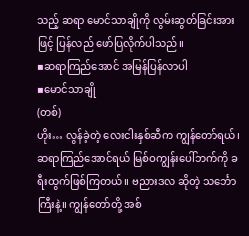သည့် ဆရာ မောင်သာချိုကို လွမ်းဆွတ်ခြင်းအားဖြင့် ပြန်လည် ဖော်ပြလိုက်ပါသည်။
▪ဆရာကြည်အောင် အမြန်ပြန်လာပါ
▪မောင်သာချို
(တစ်)
ဟိုး… လွန်ခဲ့တဲ့ လေးငါးနှစ်ဆီက ကျွန်တော်ရယ်၊ ဆရာကြည်အောင်ရယ် မြစ်ဝကျွန်းပေါ်ဘက်ကို ခရီးထွက်ဖြစ်ကြတယ်။ ဗညားဒလ ဆိုတဲ့ သင်္ဘောကြီးနဲ့။ ကျွန်တော်တို့ အစ်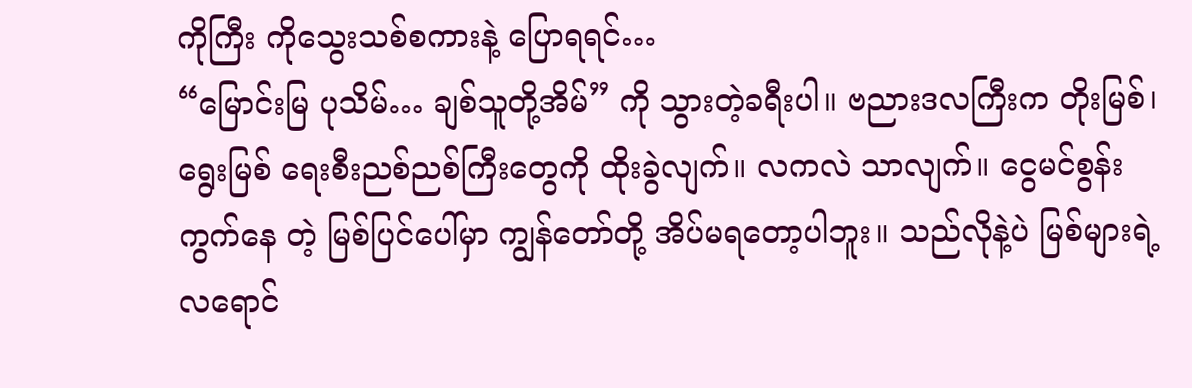ကိုကြီး ကိုသွေးသစ်စကားနဲ့ ပြောရရင်…
“မြောင်းမြ ပုသိမ်… ချစ်သူတို့အိမ်” ကို သွားတဲ့ခရီးပါ။ ဗညားဒလကြီးက တိုးမြစ်၊ ရွေးမြစ် ရေးစီးညစ်ညစ်ကြီးတွေကို ထိုးခွဲလျက်။ လကလဲ သာလျက်။ ငွေမင်စွန်းကွက်နေ တဲ့ မြစ်ပြင်ပေါ်မှာ ကျွန်တော်တို့ အိပ်မရတော့ပါဘူး။ သည်လိုနဲ့ပဲ မြစ်များရဲ့ လရောင်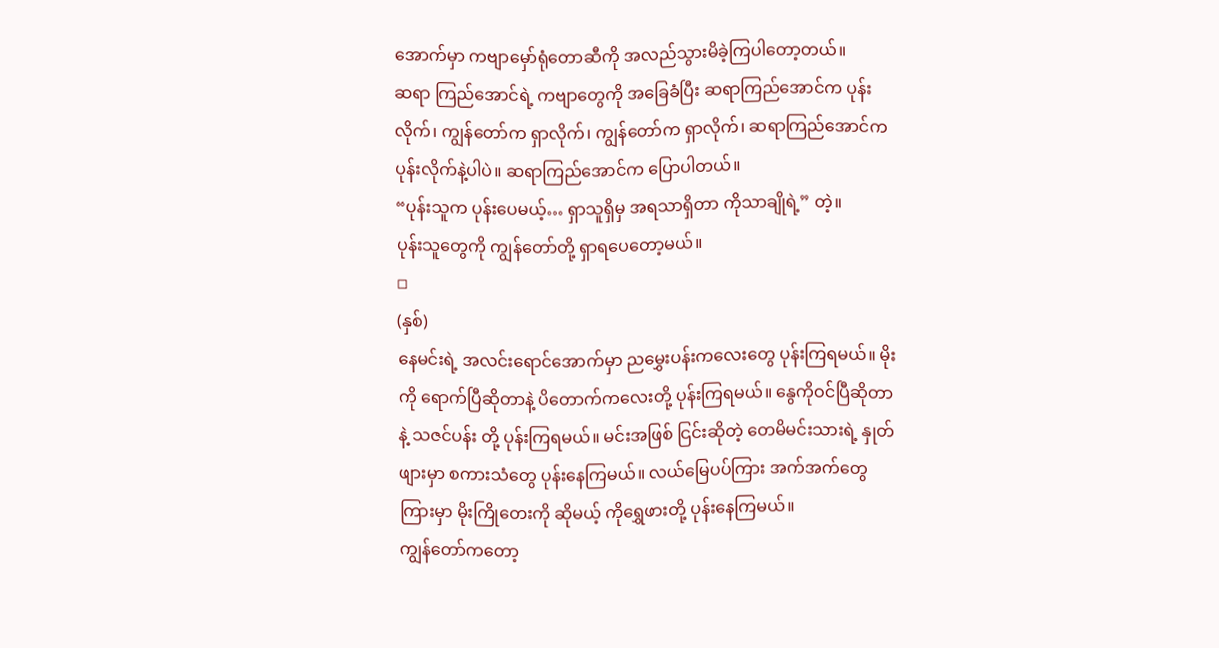အောက်မှာ ကဗျာမှော်ရုံတောဆီကို အလည်သွားမိခဲ့ကြပါတော့တယ်။
ဆရာ ကြည်အောင်ရဲ့ ကဗျာတွေကို အခြေခံပြီး ဆရာကြည်အောင်က ပုန်းလိုက်၊ ကျွန်တော်က ရှာလိုက်၊ ကျွန်တော်က ရှာလိုက်၊ ဆရာကြည်အောင်က ပုန်းလိုက်နဲ့ပါပဲ။ ဆရာကြည်အောင်က ပြောပါတယ်။
“ပုန်းသူက ပုန်းပေမယ့်… ရှာသူရှိမှ အရသာရှိတာ ကိုသာချိုရဲ့” တဲ့။
ပုန်းသူတွေကို ကျွန်တော်တို့ ရှာရပေတော့မယ်။
◽
(နှစ်)
နေမင်းရဲ့ အလင်းရောင်အောက်မှာ ညမွှေးပန်းကလေးတွေ ပုန်းကြရမယ်။ မိုးကို ရောက်ပြီဆိုတာနဲ့ ပိတောက်ကလေးတို့ ပုန်းကြရမယ်။ နွေကိုဝင်ပြီဆိုတာနဲ့ သဇင်ပန်း တို့ ပုန်းကြရမယ်။ မင်းအဖြစ် ငြင်းဆိုတဲ့ တေမိမင်းသားရဲ့ နှုတ်ဖျားမှာ စကားသံတွေ ပုန်းနေကြမယ်။ လယ်မြေပပ်ကြား အက်အက်တွေကြားမှာ မိုးကြိုတေးကို ဆိုမယ့် ကိုရွှေဖားတို့ ပုန်းနေကြမယ်။
ကျွန်တော်ကတော့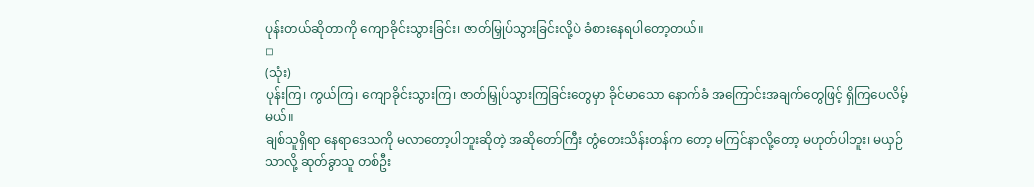ပုန်းတယ်ဆိုတာကို ကျောခိုင်းသွားခြင်း၊ ဇာတ်မြှုပ်သွားခြင်းလို့ပဲ ခံစားနေရပါတော့တယ်။
◽
(သုံး)
ပုန်းကြ၊ ကွယ်ကြ၊ ကျောခိုင်းသွားကြ၊ ဇာတ်မြှုပ်သွားကြခြင်းတွေမှာ ခိုင်မာသော နောက်ခံ အကြောင်းအချက်တွေဖြင့် ရှိကြပေလိမ့်မယ်။
ချစ်သူရှိရာ နေရာဒေသကို မလာတော့ပါဘူးဆိုတဲ့ အဆိုတော်ကြီး တွံတေးသိန်းတန်က တော့ မကြင်နာလို့တော့ မဟုတ်ပါဘူး၊ မယှဉ်သာလို့ ဆုတ်ခွာသူ တစ်ဦး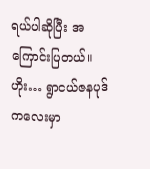ရယ်ပါဆိုပြီး အကြောင်းပြတယ်။ ဟိုး… ရွာငယ်ဇနပုဒ်ကလေးမှာ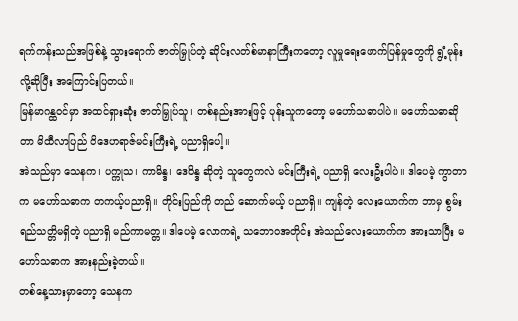ရက်ကန်းသည်အဖြစ်နဲ့ သွားရောက် ဇာတ်မြှုပ်တဲ့ ဆိုင်းလတ်စ်မာနာကြီးကတော့ လူမှုရေးဖောက်ပြန်မှုတွေကို ရွံ့မုန်းလို့ဆိုပြီး အကြောင်းပြတယ်။
မြန်မာဂန္ထဝင်မှာ အထင်ရှားဆုံး ဇာတ်မြှုပ်သူ၊ တစ်နည်းအားဖြင့် ပုန်းသူကတော့ မဟော်သဓာပါပဲ။ မဟော်သဓာဆိုတာ မိထီလာပြည် ဝိဒေဟရာဇ်မင်းကြီးရဲ့ ပညာရှိပေါ့။
အဲသည်မှာ သေနက၊ ပက္ကုသ၊ ကာမိန္ဒ၊ ဒေဝိန္ဒ ဆိုတဲ့ သူတွေကလဲ မင်းကြီးရဲ့ ပညာရှိ လေးဦးပါပဲ။ ဒါပေမဲ့ ကွာတာက မဟော်သဓာက တကယ့်ပညာရှိ။ တိုင်းပြည်ကို တည် ဆောက်မယ့် ပညာရှိ။ ကျန်တဲ့ လေးယောက်က ဘာမှ စွမ်းရည်သတ္တိမရှိတဲ့ ပညာရှိ မည်ကာမတ္တ။ ဒါပေမဲ့ လောကရဲ့ သဘောဝအတိုင်း အဲသည်လေးယောက်က အားသာပြီး မဟော်သဓာက အားနည်းခဲ့တယ်။
တစ်နေ့သားမှာတော့ သေနက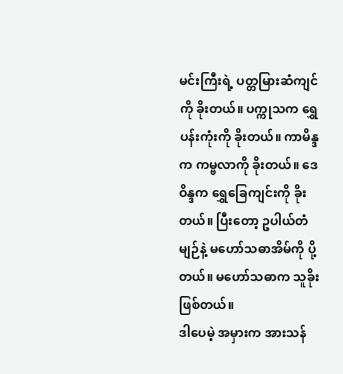မင်းကြီးရဲ့ ပတ္တမြားဆံကျင်ကို ခိုးတယ်။ ပက္ကုသက ရွှေပန်းကုံးကို ခိုးတယ်။ ကာမိန္ဒက ကမ္ဗလာကို ခိုးတယ်။ ဒေဝိန္ဒက ရွှေခြေကျင်းကို ခိုးတယ်။ ပြီးတော့ ဥပါယ်တံမျဉ်နဲ့ မဟော်သဓာအိမ်ကို ပို့တယ်။ မဟော်သဓာက သူခိုး ဖြစ်တယ်။
ဒါပေမဲ့ အမှားက အားသန်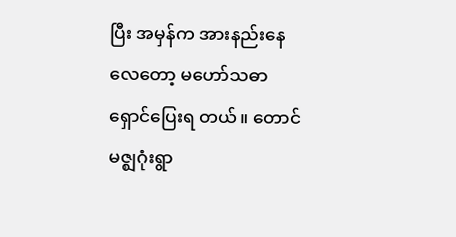ပြီး အမှန်က အားနည်းနေလေတော့ မဟော်သဓာ ရှောင်ပြေးရ တယ်။ တောင်မဇ္ဈဂုံးရွာ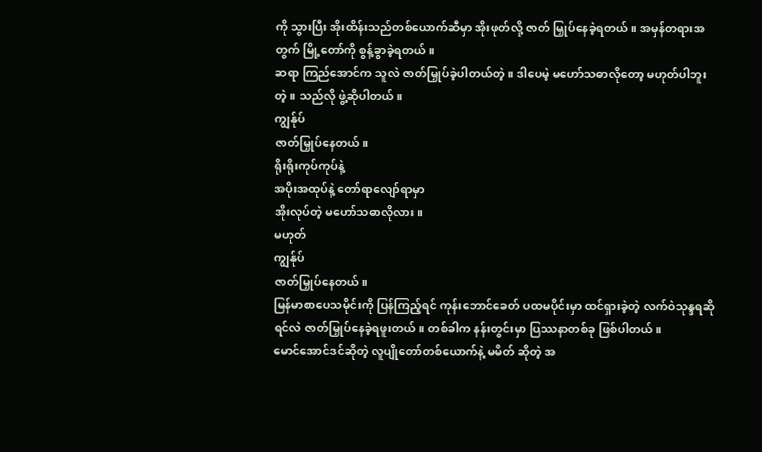ကို သွားပြီး အိုးထိန်းသည်တစ်ယောက်ဆီမှာ အိုးဖုတ်လို့ ဇာတ် မြှုပ်နေခဲ့ရတယ်။ အမှန်တရားအတွက် မြို့တော်ကို စွန့်ခွာခဲ့ရတယ်။
ဆရာ ကြည်အောင်က သူလဲ ဇာတ်မြှုပ်ခဲ့ပါတယ်တဲ့။ ဒါပေမဲ့ မဟော်သဓာလိုတော့ မဟုတ်ပါဘူးတဲ့။ သည်လို ဖွဲ့ဆိုပါတယ်။
ကျွန်ုပ်
ဇာတ်မြှုပ်နေတယ်။
ရိုးရိုးကုပ်ကုပ်နဲ့
အပိုးအထုပ်နဲ့ တော်ရာလျော်ရာမှာ
အိုးလုပ်တဲ့ မဟော်သဓာလိုလား။
မဟုတ်
ကျွန်ုပ်
ဇာတ်မြှုပ်နေတယ်။
မြန်မာစာပေသမိုင်းကို ပြန်ကြည့်ရင် ကုန်းဘောင်ခေတ် ပထမပိုင်းမှာ ထင်ရှားခဲ့တဲ့ လက်ဝဲသုန္ဒရဆိုရင်လဲ ဇာတ်မြှုပ်နေခဲ့ရဖူးတယ်။ တစ်ခါက နန်းတွင်းမှာ ပြဿနာတစ်ခု ဖြစ်ပါတယ်။
မောင်အောင်ဒင်ဆိုတဲ့ လူပျိုတော်တစ်ယောက်နဲ့ မမိတ် ဆိုတဲ့ အ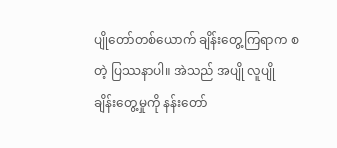ပျိုတော်တစ်ယောက် ချိန်းတွေ့ကြရာက စတဲ့ ပြဿနာပါ။ အဲသည် အပျို လူပျို ချိန်းတွေ့မှုကို နန်းတော်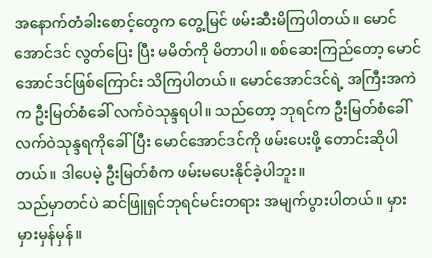အနောက်တံခါးစောင့်တွေက တွေ့မြင် ဖမ်းဆီးမိကြပါတယ်။ မောင်အောင်ဒင် လွတ်ပြေး ပြီး မမိတ်ကို မိတာပါ။ စစ်ဆေးကြည်တော့ မောင်အောင်ဒင်ဖြစ်ကြောင်း သိကြပါတယ်။ မောင်အောင်ဒင်ရဲ့ အကြီးအကဲက ဦးမြတ်စံခေါ် လက်ဝဲသုန္ဒရပါ။ သည်တော့ ဘုရင်က ဦးမြတ်စံခေါ် လက်ဝဲသုန္ဒရကိုခေါ်ပြီး မောင်အောင်ဒင်ကို ဖမ်းပေးဖို့ တောင်းဆိုပါတယ်။ ဒါပေမဲ့ ဦးမြတ်စံက ဖမ်းမပေးနိုင်ခဲ့ပါဘူး။
သည်မှာတင်ပဲ ဆင်ဖြူရှင်ဘုရင်မင်းတရား အမျက်ပွားပါတယ်။ မှားမှားမှန်မှန်။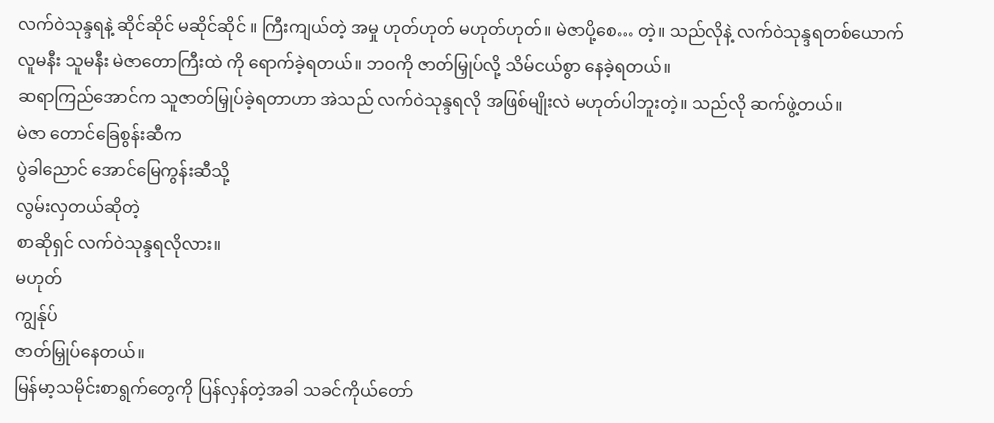လက်ဝဲသုန္ဒရနဲ့ ဆိုင်ဆိုင် မဆိုင်ဆိုင် ။ ကြီးကျယ်တဲ့ အမှု ဟုတ်ဟုတ် မဟုတ်ဟုတ်။ မဲဇာပို့စေ… တဲ့။ သည်လိုနဲ့ လက်ဝဲသုန္ဒရတစ်ယောက် လူမနီး သူမနီး မဲဇာတောကြီးထဲ ကို ရောက်ခဲ့ရတယ်။ ဘဝကို ဇာတ်မြှုပ်လို့ သိမ်ငယ်စွာ နေခဲ့ရတယ်။
ဆရာကြည်အောင်က သူဇာတ်မြှုပ်ခဲ့ရတာဟာ အဲသည် လက်ဝဲသုန္ဒရလို အဖြစ်မျိုးလဲ မဟုတ်ပါဘူးတဲ့။ သည်လို ဆက်ဖွဲ့တယ်။
မဲဇာ တောင်ခြေစွန်းဆီက
ပွဲခါညောင် အောင်မြေကွန်းဆီသို့
လွမ်းလှတယ်ဆိုတဲ့
စာဆိုရှင် လက်ဝဲသုန္ဒရလိုလား။
မဟုတ်
ကျွန်ုပ်
ဇာတ်မြှုပ်နေတယ်။
မြန်မာ့သမိုင်းစာရွက်တွေကို ပြန်လှန်တဲ့အခါ သခင်ကိုယ်တော်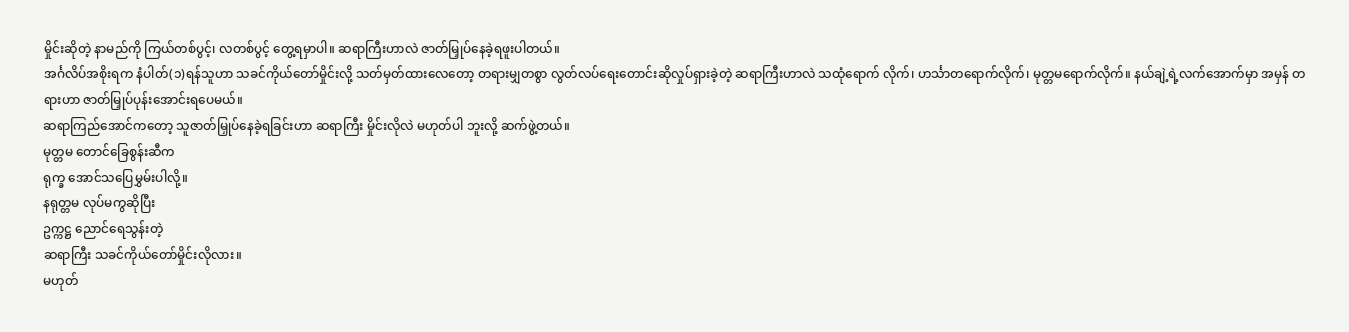မှိုင်းဆိုတဲ့ နာမည်ကို ကြယ်တစ်ပွင့်၊ လတစ်ပွင့် တွေ့ရမှာပါ။ ဆရာကြီးဟာလဲ ဇာတ်မြှုပ်နေခဲ့ရဖူးပါတယ်။
အင်္ဂလိပ်အစိုးရက နံပါတ်(၁)ရန်သူဟာ သခင်ကိုယ်တော်မှိုင်းလို့ သတ်မှတ်ထားလေတော့ တရားမျှတစွာ လွတ်လပ်ရေးတောင်းဆိုလှုပ်ရှားခဲ့တဲ့ ဆရာကြီးဟာလဲ သထုံရောက် လိုက်၊ ဟင်္သာတရောက်လိုက်၊ မုတ္တမရောက်လိုက်။ နယ်ချဲ့ရဲ့လက်အောက်မှာ အမှန် တရားဟာ ဇာတ်မြှုပ်ပုန်းအောင်းရပေမယ်။
ဆရာကြည်အောင်ကတော့ သူဇာတ်မြှုပ်နေခဲ့ရခြင်းဟာ ဆရာကြီး မှိုင်းလိုလဲ မဟုတ်ပါ ဘူးလို့ ဆက်ဖွဲ့တယ်။
မုတ္တမ တောင်ခြေစွန်းဆီက
ရုက္ခ အောင်သပြေမွှမ်းပါလို့။
နရုတ္တမ လုပ်မကွဆိုပြီး
ဥက္ကဋ္ဌ ညောင်ရေသွန်းတဲ့
ဆရာကြီး သခင်ကိုယ်တော်မှိုင်းလိုလား။
မဟုတ်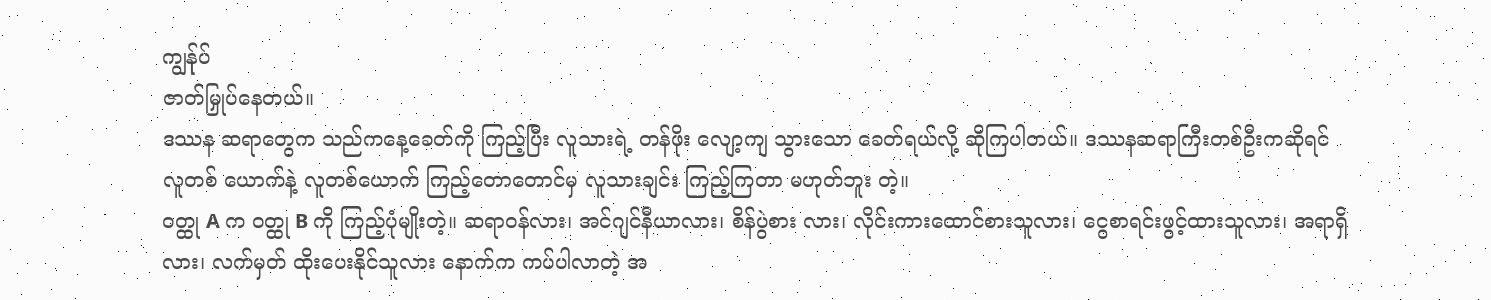ကျွန်ုပ်
ဇာတ်မြှုပ်နေတယ်။
ဒဿန ဆရာတွေက သည်ကနေ့ခေတ်ကို ကြည့်ပြီး လူသားရဲ့ တန်ဖိုး လျော့ကျ သွားသော ခေတ်ရယ်လို့ ဆိုကြပါတယ်။ ဒဿနဆရာကြီးတစ်ဦးကဆိုရင် လူတစ် ယောက်နဲ့ လူတစ်ယောက် ကြည့်တောတောင်မှ လူသားချင်း ကြည့်ကြတာ မဟုတ်ဘူး တဲ့။
ဝတ္ထု A က ဝတ္ထု B ကို ကြည့်ပုံမျိုးတဲ့။ ဆရာဝန်လား၊ အင်ဂျင်နီယာလား၊ စိန်ပွဲစား လား၊ လိုင်းကားထောင်စားသူလား၊ ငွေစာရင်းဖွင့်ထားသူလား၊ အရာရှိလား၊ လက်မှတ် ထိုးပေးနိုင်သူလား နောက်က ကပ်ပါလာတဲ့ အ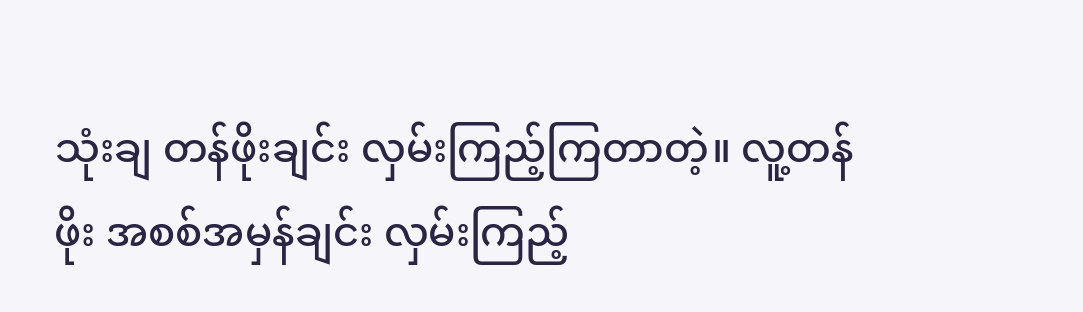သုံးချ တန်ဖိုးချင်း လှမ်းကြည့်ကြတာတဲ့။ လူ့တန်ဖိုး အစစ်အမှန်ချင်း လှမ်းကြည့်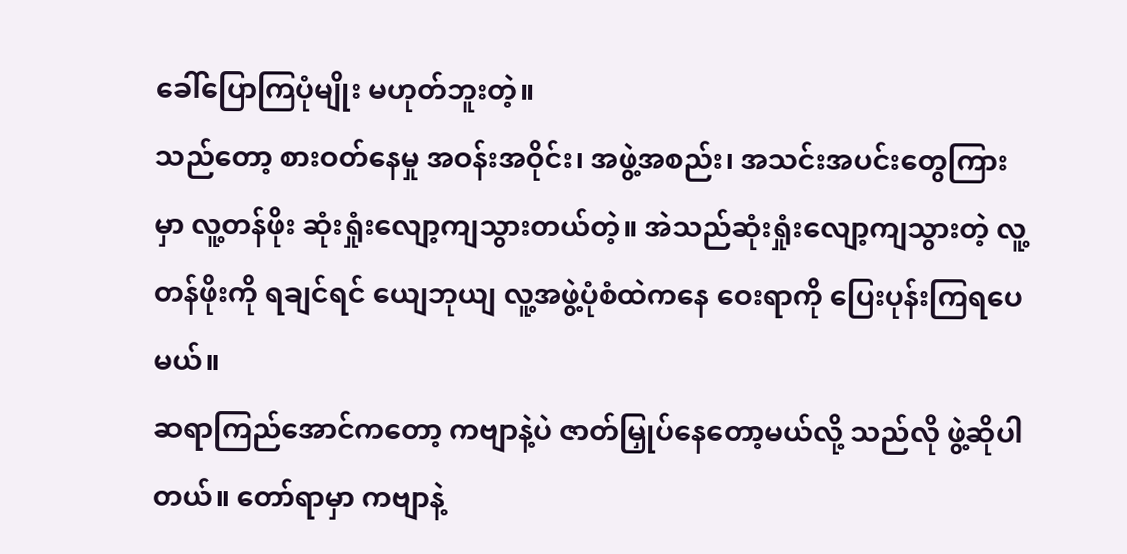ခေါ်ပြောကြပုံမျိုး မဟုတ်ဘူးတဲ့။
သည်တော့ စားဝတ်နေမှု အဝန်းအဝိုင်း၊ အဖွဲ့အစည်း၊ အသင်းအပင်းတွေကြားမှာ လူ့တန်ဖိုး ဆုံးရှုံးလျော့ကျသွားတယ်တဲ့။ အဲသည်ဆုံးရှုံးလျော့ကျသွားတဲ့ လူ့တန်ဖိုးကို ရချင်ရင် ယျေဘုယျ လူ့အဖွဲ့ပုံစံထဲကနေ ဝေးရာကို ပြေးပုန်းကြရပေမယ်။
ဆရာကြည်အောင်ကတော့ ကဗျာနဲ့ပဲ ဇာတ်မြှုပ်နေတော့မယ်လို့ သည်လို ဖွဲ့ဆိုပါ တယ်။ တော်ရာမှာ ကဗျာနဲ့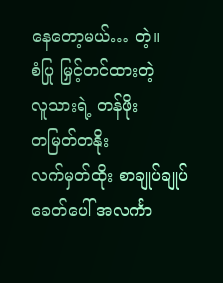နေတော့မယ်… တဲ့။
စံပြု မြှင့်တင်ထားတဲ့
လူသားရဲ့ တန်ဖိုး
တမြတ်တနိုး
လက်မှတ်ထိုး စာချုပ်ချုပ်
ခေတ်ပေါ် အလင်္ကာ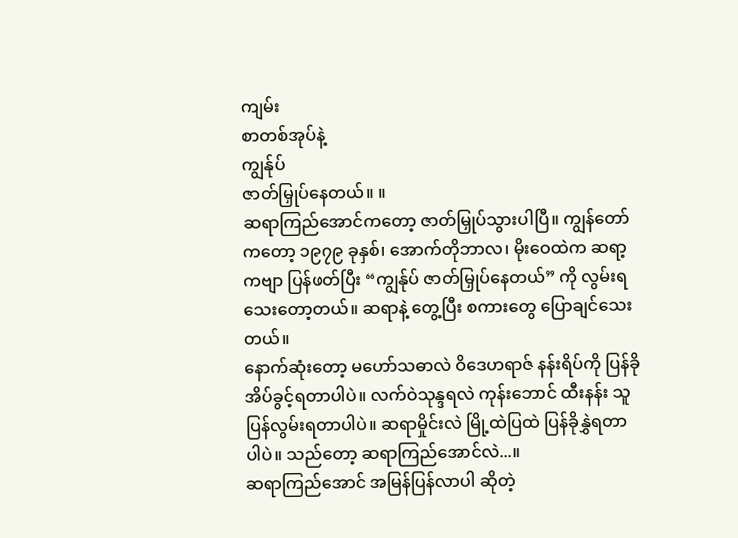ကျမ်း
စာတစ်အုပ်နဲ့
ကျွန်ုပ်
ဇာတ်မြှုပ်နေတယ်။ ။
ဆရာကြည်အောင်ကတော့ ဇာတ်မြှုပ်သွားပါပြီ။ ကျွန်တော်ကတော့ ၁၉၇၉ ခုနှစ်၊ အောက်တိုဘာလ၊ မိုးဝေထဲက ဆရာ့ကဗျာ ပြန်ဖတ်ပြီး “ကျွန်ုပ် ဇာတ်မြှုပ်နေတယ်” ကို လွမ်းရသေးတော့တယ်။ ဆရာနဲ့ တွေ့ပြီး စကားတွေ ပြောချင်သေးတယ်။
နောက်ဆုံးတော့ မဟော်သဓာလဲ ဝိဒေဟရာဇ် နန်းရိပ်ကို ပြန်ခိုအိပ်ခွင့်ရတာပါပဲ။ လက်ဝဲသုန္ဒရလဲ ကုန်းဘောင် ထီးနန်း သူပြန်လွမ်းရတာပါပဲ။ ဆရာမှိုင်းလဲ မြို့ထဲပြထဲ ပြန်ခိုနွှဲရတာပါပဲ။ သည်တော့ ဆရာကြည်အောင်လဲ...။
ဆရာကြည်အောင် အမြန်ပြန်လာပါ ဆိုတဲ့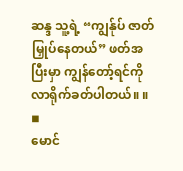ဆန္ဒ သူ့ရဲ့ “ကျွန်ုပ် ဇာတ်မြှုပ်နေတယ်” ဖတ်အပြီးမှာ ကျွန်တော့်ရင်ကို လာရိုက်ခတ်ပါတယ်။ ။
◾
မောင်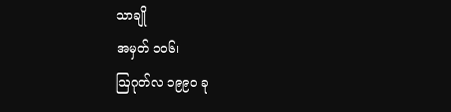သာချို
အမှတ် ၁၀၆၊
ဩဂုတ်လ ၁၉၉၀ ခု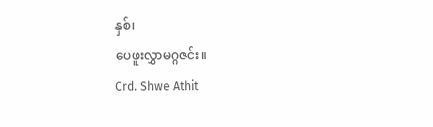နှစ်၊
ပေဖူးလွှာမဂ္ဂဇင်း။
Crd. Shwe Athit